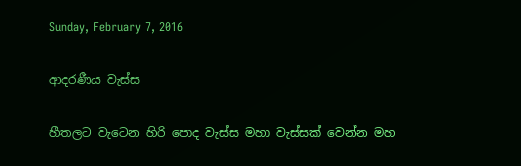Sunday, February 7, 2016

ආදරණීය වැස්ස

හීතලට වැටෙන හිරි පොද වැස්ස මහා වැස්සක් වෙන්න මහ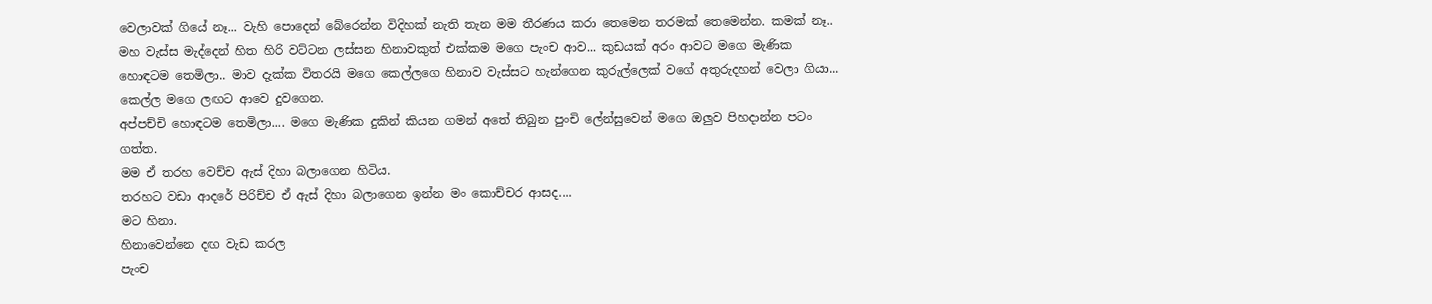වෙලාවක් ගියේ නෑ... වැහි පොදෙන් බේරෙන්න විදිහක් නැති තැන මම තීරණය කරා තෙමෙන තරමක් තෙමෙන්න. කමක් නෑ.. මහ වැස්ස මැද්දෙන් හිත හිරි වට්ටන ලස්සන හිනාවකුත් එක්කම මගෙ පැංච ආව... කුඩයක් අරං ආවට මගෙ මැණික හොඳටම තෙමිලා.. මාව දැක්ක විතරයි මගෙ කෙල්ලගෙ හිනාව වැස්සට හැන්ගෙන කුරුල්ලෙක් වගේ අතුරුදහන් වෙලා ගියා... කෙල්ල මගෙ ලඟට ආවෙ දුවගෙන.
අප්පච්චි හොඳටම තෙමිලා.... මගෙ මැණික දුකින් කියන ගමන් අතේ තිබුන පුංචි ලේන්සුවෙන් මගෙ ඔලුව පිහදාන්න පටං ගත්ත.
මම ඒ තරහ වෙච්ච ඇස් දිහා බලාගෙන හිටිය.
තරහට වඩා ආදරේ පිරිච්ච ඒ ඇස් දිහා බලාගෙන ඉන්න මං කොච්චර ආසද....
මට හිනා.
හිනාවෙන්නෙ දඟ වැඩ කරල
පැංච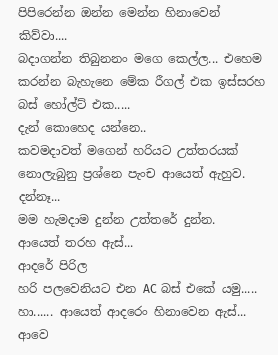පිපිරෙන්න ඔන්න මෙන්න හිනාවෙන් කිව්වා....
බදාගන්න තිබුනනං මගෙ කෙල්ල... එහෙම කරන්න බැහැනෙ මේක රීගල් එක ඉස්සරහ බස් හෝල්ට් එක.....
දැන් කොහෙද යන්නෙ..
කවමදාවත් මගෙන් හරියට උත්තරයක් නොලැබුනු ප්‍රශ්නෙ පැංච ආයෙත් ඇහුව.
දන්නෑ...
මම හැමදාම දුන්න උත්තරේ දුන්න.
ආයෙත් තරහ ඇස්...
ආදරේ පිරිල
හරි පලවෙනියට එන AC බස් එකේ යමු.....
හා...... ආයෙත් ආදරෙං හිනාවෙන ඇස්...
ආවෙ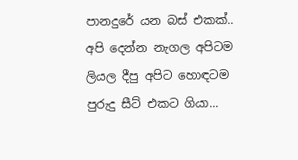පානදුරේ යන බස් එකක්.. අපි දෙන්න නැගල අපිටම ලියල දීපු අපිට හොඳටම පුරුදු සීට් එකට ගියා...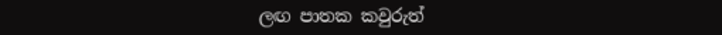ලඟ පාතක කවුරුත්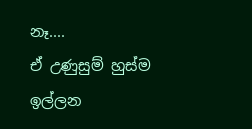නෑ....
ඒ උණුසුම් හුස්ම ඉල්ලන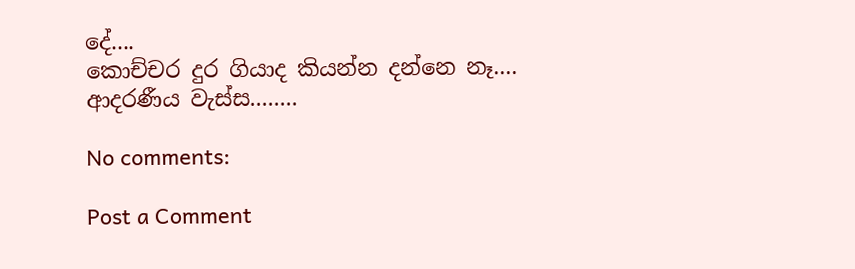දේ....
කොච්චර දුර ගියාද කියන්න දන්නෙ නෑ....
ආදරණීය වැස්ස........

No comments:

Post a Comment